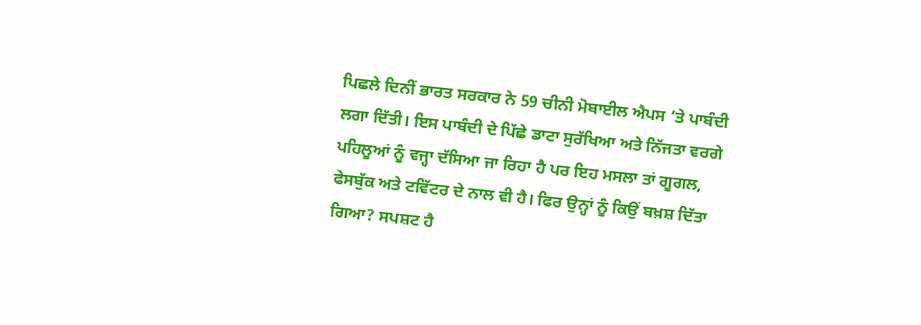ਪਿਛਲੇ ਦਿਨੀਂ ਭਾਰਤ ਸਰਕਾਰ ਨੇ 59 ਚੀਨੀ ਮੋਬਾਈਲ ਐਪਸ ‘ਤੇ ਪਾਬੰਦੀ ਲਗਾ ਦਿੱਤੀ। ਇਸ ਪਾਬੰਦੀ ਦੇ ਪਿੱਛੇ ਡਾਟਾ ਸੁਰੱਖਿਆ ਅਤੇ ਨਿੱਜਤਾ ਵਰਗੇ ਪਹਿਲੂਆਂ ਨੂੰ ਵਜ੍ਹਾ ਦੱਸਿਆ ਜਾ ਰਿਹਾ ਹੈ ਪਰ ਇਹ ਮਸਲਾ ਤਾਂ ਗੂਗਲ, ਫੇਸਬੁੱਕ ਅਤੇ ਟਵਿੱਟਰ ਦੇ ਨਾਲ ਵੀ ਹੈ। ਫਿਰ ਉਨ੍ਹਾਂ ਨੂੰ ਕਿਉਂ ਬਖ਼ਸ਼ ਦਿੱਤਾ ਗਿਆ? ਸਪਸ਼ਟ ਹੈ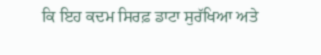ਕਿ ਇਹ ਕਦਮ ਸਿਰਫ਼ ਡਾਟਾ ਸੁਰੱਖਿਆ ਅਤੇ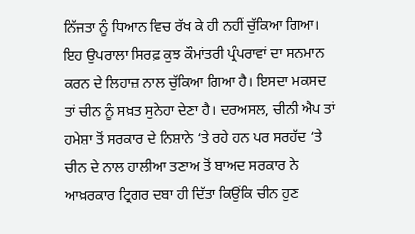ਨਿੱਜਤਾ ਨੂੰ ਧਿਆਨ ਵਿਚ ਰੱਖ ਕੇ ਹੀ ਨਹੀਂ ਚੁੱਕਿਆ ਗਿਆ।
ਇਹ ਉਪਰਾਲਾ ਸਿਰਫ਼ ਕੁਝ ਕੌਮਾਂਤਰੀ ਪ੍ਰੰਪਰਾਵਾਂ ਦਾ ਸਨਮਾਨ ਕਰਨ ਦੇ ਲਿਹਾਜ਼ ਨਾਲ ਚੁੱਕਿਆ ਗਿਆ ਹੈ। ਇਸਦਾ ਮਕਸਦ ਤਾਂ ਚੀਨ ਨੂੰ ਸਖ਼ਤ ਸੁਨੇਹਾ ਦੇਣਾ ਹੈ। ਦਰਅਸਲ, ਚੀਨੀ ਐਪ ਤਾਂ ਹਮੇਸ਼ਾ ਤੋਂ ਸਰਕਾਰ ਦੇ ਨਿਸ਼ਾਨੇ ‘ਤੇ ਰਹੇ ਹਨ ਪਰ ਸਰਹੱਦ ‘ਤੇ ਚੀਨ ਦੇ ਨਾਲ ਹਾਲੀਆ ਤਣਾਅ ਤੋਂ ਬਾਅਦ ਸਰਕਾਰ ਨੇ ਆਖ਼ਰਕਾਰ ਟ੍ਰਿਗਰ ਦਬਾ ਹੀ ਦਿੱਤਾ ਕਿਉਂਕਿ ਚੀਨ ਹੁਣ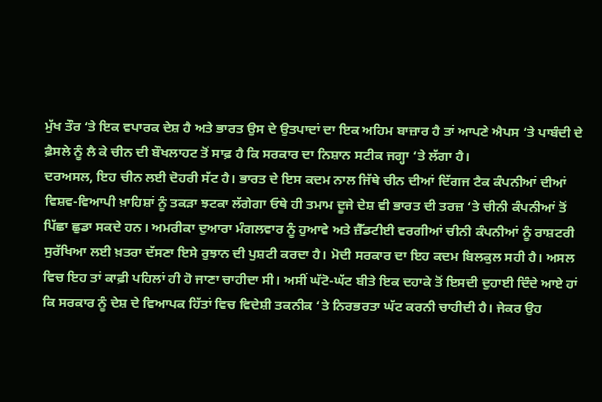ਮੁੱਖ ਤੌਰ ‘ਤੇ ਇਕ ਵਪਾਰਕ ਦੇਸ਼ ਹੈ ਅਤੇ ਭਾਰਤ ਉਸ ਦੇ ਉਤਪਾਦਾਂ ਦਾ ਇਕ ਅਹਿਮ ਬਾਜ਼ਾਰ ਹੈ ਤਾਂ ਆਪਣੇ ਐਪਸ ‘ਤੇ ਪਾਬੰਦੀ ਦੇ ਫ਼ੈਸਲੇ ਨੂੰ ਲੈ ਕੇ ਚੀਨ ਦੀ ਬੌਖਲਾਹਟ ਤੋਂ ਸਾਫ਼ ਹੈ ਕਿ ਸਰਕਾਰ ਦਾ ਨਿਸ਼ਾਨ ਸਟੀਕ ਜਗ੍ਹਾ ‘ਤੇ ਲੱਗਾ ਹੈ।
ਦਰਅਸਲ, ਇਹ ਚੀਨ ਲਈ ਦੋਹਰੀ ਸੱਟ ਹੈ। ਭਾਰਤ ਦੇ ਇਸ ਕਦਮ ਨਾਲ ਜਿੱਥੇ ਚੀਨ ਦੀਆਂ ਦਿੱਗਜ ਟੈਕ ਕੰਪਨੀਆਂ ਦੀਆਂ ਵਿਸ਼ਵ-ਵਿਆਪੀ ਖ਼ਾਹਿਸ਼ਾਂ ਨੂੰ ਤਕੜਾ ਝਟਕਾ ਲੱਗੇਗਾ ਓਥੇ ਹੀ ਤਮਾਮ ਦੂਜੇ ਦੇਸ਼ ਵੀ ਭਾਰਤ ਦੀ ਤਰਜ਼ ‘ਤੇ ਚੀਨੀ ਕੰਪਨੀਆਂ ਤੋਂ ਪਿੱਛਾ ਛੁਡਾ ਸਕਦੇ ਹਨ। ਅਮਰੀਕਾ ਦੁਆਰਾ ਮੰਗਲਵਾਰ ਨੂੰ ਹੁਆਵੇ ਅਤੇ ਜ਼ੈੱਡਟੀਈ ਵਰਗੀਆਂ ਚੀਨੀ ਕੰਪਨੀਆਂ ਨੂੰ ਰਾਸ਼ਟਰੀ ਸੁਰੱਖਿਆ ਲਈ ਖ਼ਤਰਾ ਦੱਸਣਾ ਇਸੇ ਰੁਝਾਨ ਦੀ ਪੁਸ਼ਟੀ ਕਰਦਾ ਹੈ। ਮੋਦੀ ਸਰਕਾਰ ਦਾ ਇਹ ਕਦਮ ਬਿਲਕੁਲ ਸਹੀ ਹੈ। ਅਸਲ ਵਿਚ ਇਹ ਤਾਂ ਕਾਫ਼ੀ ਪਹਿਲਾਂ ਹੀ ਹੋ ਜਾਣਾ ਚਾਹੀਦਾ ਸੀ। ਅਸੀਂ ਘੱਟੋ-ਘੱਟ ਬੀਤੇ ਇਕ ਦਹਾਕੇ ਤੋਂ ਇਸਦੀ ਦੁਹਾਈ ਦਿੰਦੇ ਆਏ ਹਾਂ ਕਿ ਸਰਕਾਰ ਨੂੰ ਦੇਸ਼ ਦੇ ਵਿਆਪਕ ਹਿੱਤਾਂ ਵਿਚ ਵਿਦੇਸ਼ੀ ਤਕਨੀਕ ‘ਤੇ ਨਿਰਭਰਤਾ ਘੱਟ ਕਰਨੀ ਚਾਹੀਦੀ ਹੈ। ਜੇਕਰ ਉਹ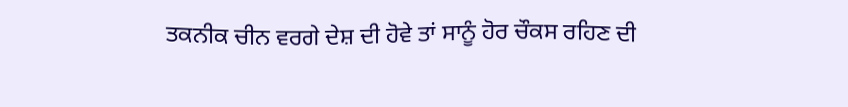ਤਕਨੀਕ ਚੀਨ ਵਰਗੇ ਦੇਸ਼ ਦੀ ਹੋਵੇ ਤਾਂ ਸਾਨੂੰ ਹੋਰ ਚੌਕਸ ਰਹਿਣ ਦੀ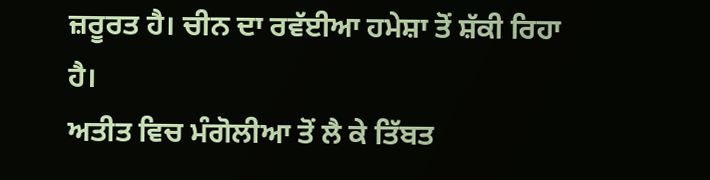ਜ਼ਰੂਰਤ ਹੈ। ਚੀਨ ਦਾ ਰਵੱਈਆ ਹਮੇਸ਼ਾ ਤੋਂ ਸ਼ੱਕੀ ਰਿਹਾ ਹੈ।
ਅਤੀਤ ਵਿਚ ਮੰਗੋਲੀਆ ਤੋਂ ਲੈ ਕੇ ਤਿੱਬਤ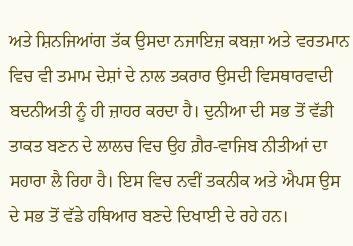ਅਤੇ ਸ਼ਿਨਜਿਆਂਗ ਤੱਕ ਉਸਦਾ ਨਜਾਇਜ਼ ਕਬਜ਼ਾ ਅਤੇ ਵਰਤਮਾਨ ਵਿਚ ਵੀ ਤਮਾਮ ਦੇਸ਼ਾਂ ਦੇ ਨਾਲ ਤਕਰਾਰ ਉਸਦੀ ਵਿਸਥਾਰਵਾਦੀ ਬਦਨੀਅਤੀ ਨੂੰ ਹੀ ਜ਼ਾਹਰ ਕਰਦਾ ਹੈ। ਦੁਨੀਆ ਦੀ ਸਭ ਤੋਂ ਵੱਡੀ ਤਾਕਤ ਬਣਨ ਦੇ ਲਾਲਚ ਵਿਚ ਉਹ ਗ਼ੈਰ-ਵਾਜਿਬ ਨੀਤੀਆਂ ਦਾ ਸਹਾਰਾ ਲੈ ਰਿਹਾ ਹੈ। ਇਸ ਵਿਚ ਨਵੀਂ ਤਕਨੀਕ ਅਤੇ ਐਪਸ ਉਸ ਦੇ ਸਭ ਤੋਂ ਵੱਡੇ ਹਥਿਆਰ ਬਣਦੇ ਦਿਖਾਈ ਦੇ ਰਹੇ ਹਨ।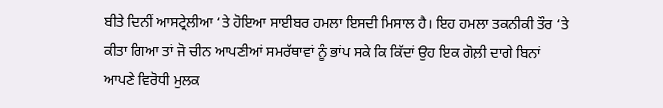ਬੀਤੇ ਦਿਨੀਂ ਆਸਟ੍ਰੇਲੀਆ ‘ਤੇ ਹੋਇਆ ਸਾਈਬਰ ਹਮਲਾ ਇਸਦੀ ਮਿਸਾਲ ਹੈ। ਇਹ ਹਮਲਾ ਤਕਨੀਕੀ ਤੌਰ ‘ਤੇ ਕੀਤਾ ਗਿਆ ਤਾਂ ਜੋ ਚੀਨ ਆਪਣੀਆਂ ਸਮਰੱਥਾਵਾਂ ਨੂੰ ਭਾਂਪ ਸਕੇ ਕਿ ਕਿੱਦਾਂ ਉਹ ਇਕ ਗੋਲ਼ੀ ਦਾਗੇ ਬਿਨਾਂ ਆਪਣੇ ਵਿਰੋਧੀ ਮੁਲਕ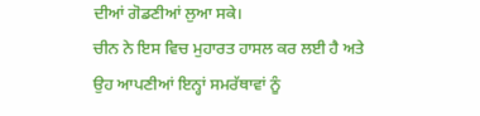ਦੀਆਂ ਗੋਡਣੀਆਂ ਲੁਆ ਸਕੇ।
ਚੀਨ ਨੇ ਇਸ ਵਿਚ ਮੁਹਾਰਤ ਹਾਸਲ ਕਰ ਲਈ ਹੈ ਅਤੇ ਉਹ ਆਪਣੀਆਂ ਇਨ੍ਹਾਂ ਸਮਰੱਥਾਵਾਂ ਨੂੰ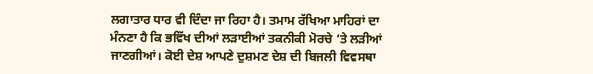ਲਗਾਤਾਰ ਧਾਰ ਵੀ ਦਿੰਦਾ ਜਾ ਰਿਹਾ ਹੈ। ਤਮਾਮ ਰੱਖਿਆ ਮਾਹਿਰਾਂ ਦਾ ਮੰਨਣਾ ਹੈ ਕਿ ਭਵਿੱਖ ਦੀਆਂ ਲੜਾਈਆਂ ਤਕਨੀਕੀ ਮੋਰਚੇ ‘ਤੇ ਲੜੀਆਂ ਜਾਣਗੀਆਂ। ਕੋਈ ਦੇਸ਼ ਆਪਣੇ ਦੁਸ਼ਮਣ ਦੇਸ਼ ਦੀ ਬਿਜਲੀ ਵਿਵਸਥਾ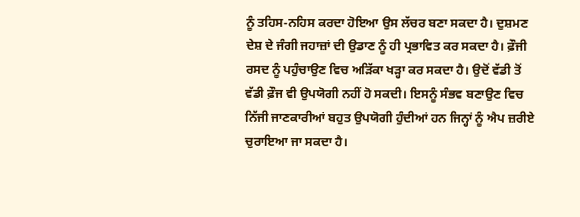ਨੂੰ ਤਹਿਸ-ਨਹਿਸ ਕਰਦਾ ਹੋਇਆ ਉਸ ਲੱਚਰ ਬਣਾ ਸਕਦਾ ਹੈ। ਦੁਸ਼ਮਣ ਦੇਸ਼ ਦੇ ਜੰਗੀ ਜਹਾਜ਼ਾਂ ਦੀ ਉਡਾਣ ਨੂੰ ਹੀ ਪ੍ਰਭਾਵਿਤ ਕਰ ਸਕਦਾ ਹੈ। ਫ਼ੌਜੀ ਰਸਦ ਨੂੰ ਪਹੁੰਚਾਉਣ ਵਿਚ ਅੜਿੱਕਾ ਖੜ੍ਹਾ ਕਰ ਸਕਦਾ ਹੈ। ਉਦੋਂ ਵੱਡੀ ਤੋਂ ਵੱਡੀ ਫ਼ੌਜ ਵੀ ਉਪਯੋਗੀ ਨਹੀਂ ਹੋ ਸਕਦੀ। ਇਸਨੂੰ ਸੰਭਵ ਬਣਾਉਣ ਵਿਚ ਨਿੱਜੀ ਜਾਣਕਾਰੀਆਂ ਬਹੁਤ ਉਪਯੋਗੀ ਹੁੰਦੀਆਂ ਹਨ ਜਿਨ੍ਹਾਂ ਨੂੰ ਐਪ ਜ਼ਰੀਏ ਚੁਰਾਇਆ ਜਾ ਸਕਦਾ ਹੈ।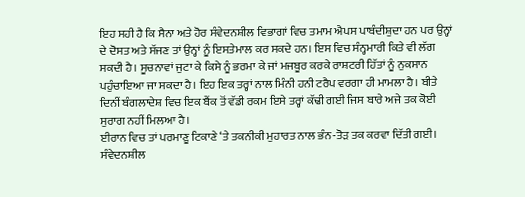ਇਹ ਸਹੀ ਹੈ ਕਿ ਸੈਨਾ ਅਤੇ ਹੋਰ ਸੰਵੇਦਨਸ਼ੀਲ ਵਿਭਾਗਾਂ ਵਿਚ ਤਮਾਮ ਐਪਸ ਪਾਬੰਦੀਸ਼ੁਦਾ ਹਨ ਪਰ ਉਨ੍ਹਾਂ ਦੇ ਦੋਸਤ ਅਤੇ ਸੱਜਣ ਤਾਂ ਉਨ੍ਹਾਂ ਨੂੰ ਇਸਤੇਮਾਲ ਕਰ ਸਕਦੇ ਹਨ। ਇਸ ਵਿਚ ਸੰਨ੍ਹਮਾਰੀ ਕਿਤੇ ਵੀ ਲੱਗ ਸਕਦੀ ਹੈ। ਸੂਚਨਾਵਾਂ ਜੁਟਾ ਕੇ ਕਿਸੇ ਨੂੰ ਭਰਮਾ ਕੇ ਜਾਂ ਮਜਬੂਰ ਕਰਕੇ ਰਾਸ਼ਟਰੀ ਹਿੱਤਾਂ ਨੂੰ ਨੁਕਸਾਨ ਪਹੁੰਚਾਇਆ ਜਾ ਸਕਦਾ ਹੈ। ਇਹ ਇਕ ਤਰ੍ਹਾਂ ਨਾਲ ਮਿੰਨੀ ਹਨੀ ਟਰੈਪ ਵਰਗਾ ਹੀ ਮਾਮਲਾ ਹੈ। ਬੀਤੇ ਦਿਨੀਂ ਬੰਗਲਾਦੇਸ਼ ਵਿਚ ਇਕ ਬੈਂਕ ਤੋਂ ਵੱਡੀ ਰਕਮ ਇਸੇ ਤਰ੍ਹਾਂ ਕੱਢੀ ਗਈ ਜਿਸ ਬਾਰੇ ਅਜੇ ਤਕ ਕੋਈ ਸੁਰਾਗ ਨਹੀਂ ਮਿਲਆ ਹੈ।
ਈਰਾਨ ਵਿਚ ਤਾਂ ਪਰਮਾਣੂ ਟਿਕਾਣੇ ‘ਤੇ ਤਕਨੀਕੀ ਮੁਹਾਰਤ ਨਾਲ ਭੰਨ-ਤੋੜ ਤਕ ਕਰਵਾ ਦਿੱਤੀ ਗਈ। ਸੰਵੇਦਨਸ਼ੀਲ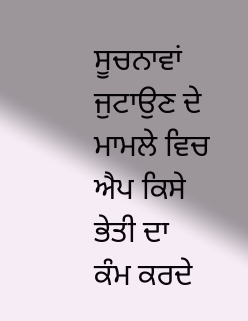ਸੂਚਨਾਵਾਂ ਜੁਟਾਉਣ ਦੇ ਮਾਮਲੇ ਵਿਚ ਐਪ ਕਿਸੇ ਭੇਤੀ ਦਾ ਕੰਮ ਕਰਦੇ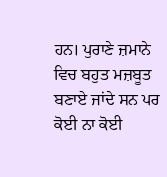ਹਨ। ਪੁਰਾਣੇ ਜ਼ਮਾਨੇ ਵਿਚ ਬਹੁਤ ਮਜ਼ਬੂਤ ਬਣਾਏ ਜਾਂਦੇ ਸਨ ਪਰ ਕੋਈ ਨਾ ਕੋਈ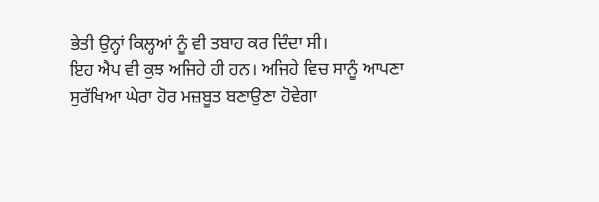ਭੇਤੀ ਉਨ੍ਹਾਂ ਕਿਲ੍ਹਆਂ ਨੂੰ ਵੀ ਤਬਾਹ ਕਰ ਦਿੰਦਾ ਸੀ।
ਇਹ ਐਪ ਵੀ ਕੁਝ ਅਜਿਹੇ ਹੀ ਹਨ। ਅਜਿਹੇ ਵਿਚ ਸਾਨੂੰ ਆਪਣਾ ਸੁਰੱਖਿਆ ਘੇਰਾ ਹੋਰ ਮਜ਼ਬੂਤ ਬਣਾਉਣਾ ਹੋਵੇਗਾ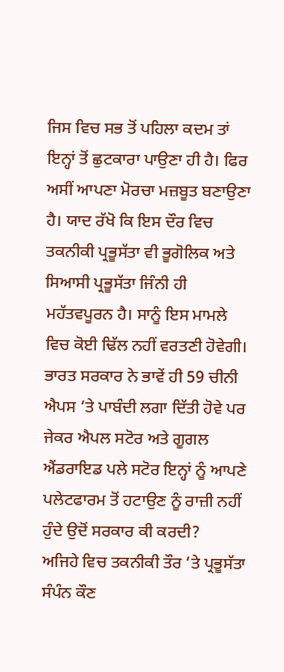ਜਿਸ ਵਿਚ ਸਭ ਤੋਂ ਪਹਿਲਾ ਕਦਮ ਤਾਂ ਇਨ੍ਹਾਂ ਤੋਂ ਛੁਟਕਾਰਾ ਪਾਉਣਾ ਹੀ ਹੈ। ਫਿਰ ਅਸੀਂ ਆਪਣਾ ਮੋਰਚਾ ਮਜ਼ਬੂਤ ਬਣਾਉਣਾ ਹੈ। ਯਾਦ ਰੱਖੋ ਕਿ ਇਸ ਦੌਰ ਵਿਚ ਤਕਨੀਕੀ ਪ੍ਰਭੂਸੱਤਾ ਵੀ ਭੂਗੋਲਿਕ ਅਤੇ ਸਿਆਸੀ ਪ੍ਰਭੂਸੱਤਾ ਜਿੰਨੀ ਹੀ ਮਹੱਤਵਪੂਰਨ ਹੈ। ਸਾਨੂੰ ਇਸ ਮਾਮਲੇ ਵਿਚ ਕੋਈ ਢਿੱਲ ਨਹੀਂ ਵਰਤਣੀ ਹੋਵੇਗੀ। ਭਾਰਤ ਸਰਕਾਰ ਨੇ ਭਾਵੇਂ ਹੀ 59 ਚੀਨੀ ਐਪਸ ‘ਤੇ ਪਾਬੰਦੀ ਲਗਾ ਦਿੱਤੀ ਹੋਵੇ ਪਰ ਜੇਕਰ ਐਪਲ ਸਟੋਰ ਅਤੇ ਗੂਗਲ ਐਂਡਰਾਇਡ ਪਲੇ ਸਟੋਰ ਇਨ੍ਹਾਂ ਨੂੰ ਆਪਣੇ ਪਲੇਟਫਾਰਮ ਤੋਂ ਹਟਾਉਣ ਨੂੰ ਰਾਜ਼ੀ ਨਹੀਂ ਹੁੰਦੇ ਉਦੋਂ ਸਰਕਾਰ ਕੀ ਕਰਦੀ?
ਅਜਿਹੇ ਵਿਚ ਤਕਨੀਕੀ ਤੌਰ ‘ਤੇ ਪ੍ਰਭੂਸੱਤਾ ਸੰਪੰਨ ਕੌਣ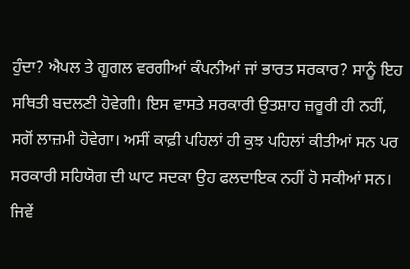ਹੁੰਦਾ? ਐਪਲ ਤੇ ਗੂਗਲ ਵਰਗੀਆਂ ਕੰਪਨੀਆਂ ਜਾਂ ਭਾਰਤ ਸਰਕਾਰ? ਸਾਨੂੰ ਇਹ ਸਥਿਤੀ ਬਦਲਣੀ ਹੋਵੇਗੀ। ਇਸ ਵਾਸਤੇ ਸਰਕਾਰੀ ਉਤਸ਼ਾਹ ਜ਼ਰੂਰੀ ਹੀ ਨਹੀਂ, ਸਗੋਂ ਲਾਜ਼ਮੀ ਹੋਵੇਗਾ। ਅਸੀਂ ਕਾਫ਼ੀ ਪਹਿਲਾਂ ਹੀ ਕੁਝ ਪਹਿਲਾਂ ਕੀਤੀਆਂ ਸਨ ਪਰ ਸਰਕਾਰੀ ਸਹਿਯੋਗ ਦੀ ਘਾਟ ਸਦਕਾ ਉਹ ਫਲਦਾਇਕ ਨਹੀਂ ਹੋ ਸਕੀਆਂ ਸਨ।
ਜਿਵੇਂ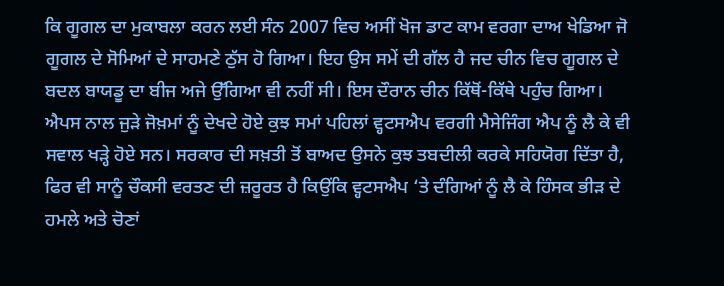ਕਿ ਗੂਗਲ ਦਾ ਮੁਕਾਬਲਾ ਕਰਨ ਲਈ ਸੰਨ 2007 ਵਿਚ ਅਸੀਂ ਖੋਜ ਡਾਟ ਕਾਮ ਵਰਗਾ ਦਾਅ ਖੇਡਿਆ ਜੋ ਗੂਗਲ ਦੇ ਸੋਮਿਆਂ ਦੇ ਸਾਹਮਣੇ ਠੁੱਸ ਹੋ ਗਿਆ। ਇਹ ਉਸ ਸਮੇਂ ਦੀ ਗੱਲ ਹੈ ਜਦ ਚੀਨ ਵਿਚ ਗੂਗਲ ਦੇ ਬਦਲ ਬਾਯਡੂ ਦਾ ਬੀਜ ਅਜੇ ਉੱਗਿਆ ਵੀ ਨਹੀਂ ਸੀ। ਇਸ ਦੌਰਾਨ ਚੀਨ ਕਿੱਥੋਂ-ਕਿੱਥੇ ਪਹੁੰਚ ਗਿਆ। ਐਪਸ ਨਾਲ ਜੁੜੇ ਜੋਖ਼ਮਾਂ ਨੂੰ ਦੇਖਦੇ ਹੋਏ ਕੁਝ ਸਮਾਂ ਪਹਿਲਾਂ ਵ੍ਹਟਸਐਪ ਵਰਗੀ ਮੈਸੇਜਿੰਗ ਐਪ ਨੂੰ ਲੈ ਕੇ ਵੀ ਸਵਾਲ ਖੜ੍ਹੇ ਹੋਏ ਸਨ। ਸਰਕਾਰ ਦੀ ਸਖ਼ਤੀ ਤੋਂ ਬਾਅਦ ਉਸਨੇ ਕੁਝ ਤਬਦੀਲੀ ਕਰਕੇ ਸਹਿਯੋਗ ਦਿੱਤਾ ਹੈ, ਫਿਰ ਵੀ ਸਾਨੂੰ ਚੌਕਸੀ ਵਰਤਣ ਦੀ ਜ਼ਰੂਰਤ ਹੈ ਕਿਉਂਕਿ ਵ੍ਹਟਸਐਪ ‘ਤੇ ਦੰਗਿਆਂ ਨੂੰ ਲੈ ਕੇ ਹਿੰਸਕ ਭੀੜ ਦੇ ਹਮਲੇ ਅਤੇ ਚੋਣਾਂ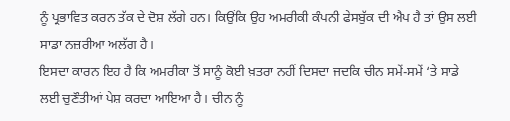ਨੂੰ ਪ੍ਰਭਾਵਿਤ ਕਰਨ ਤੱਕ ਦੇ ਦੋਸ਼ ਲੱਗੇ ਹਨ। ਕਿਉਂਕਿ ਉਹ ਅਮਰੀਕੀ ਕੰਪਨੀ ਫੇਸਬੁੱਕ ਦੀ ਐਪ ਹੈ ਤਾਂ ਉਸ ਲਈ ਸਾਡਾ ਨਜ਼ਰੀਆ ਅਲੱਗ ਹੈ।
ਇਸਦਾ ਕਾਰਨ ਇਹ ਹੈ ਕਿ ਅਮਰੀਕਾ ਤੋਂ ਸਾਨੂੰ ਕੋਈ ਖ਼ਤਰਾ ਨਹੀਂ ਦਿਸਦਾ ਜਦਕਿ ਚੀਨ ਸਮੇਂ-ਸਮੇਂ ‘ਤੇ ਸਾਡੇ ਲਈ ਚੁਣੌਤੀਆਂ ਪੇਸ਼ ਕਰਦਾ ਆਇਆ ਹੈ। ਚੀਨ ਨੂੰ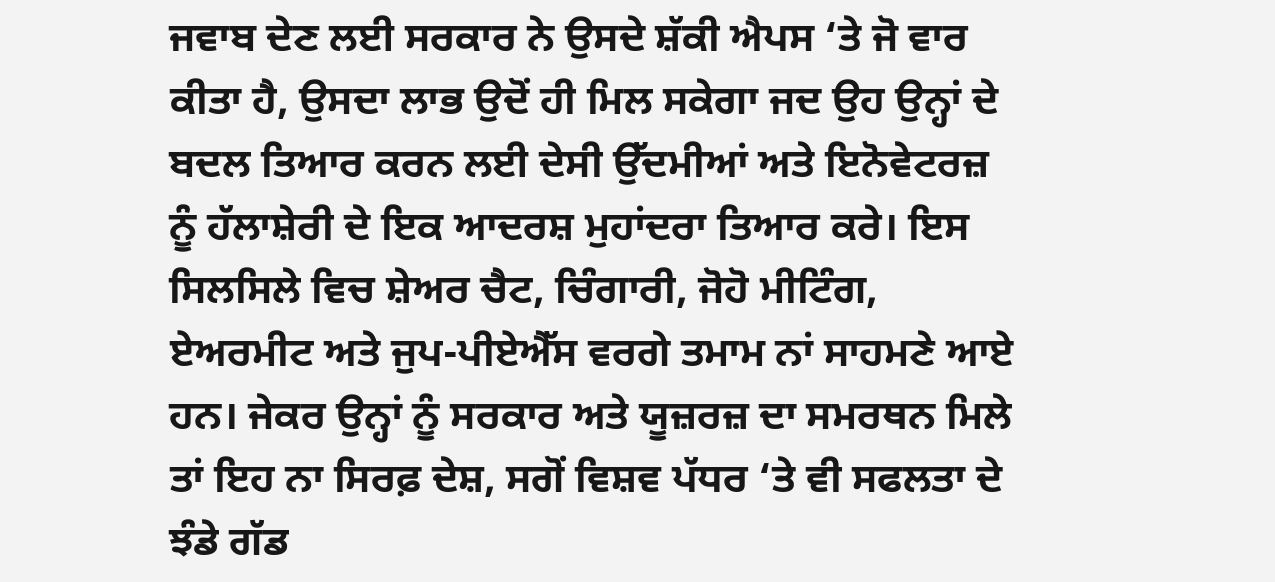ਜਵਾਬ ਦੇਣ ਲਈ ਸਰਕਾਰ ਨੇ ਉਸਦੇ ਸ਼ੱਕੀ ਐਪਸ ‘ਤੇ ਜੋ ਵਾਰ ਕੀਤਾ ਹੈ, ਉਸਦਾ ਲਾਭ ਉਦੋਂ ਹੀ ਮਿਲ ਸਕੇਗਾ ਜਦ ਉਹ ਉਨ੍ਹਾਂ ਦੇ ਬਦਲ ਤਿਆਰ ਕਰਨ ਲਈ ਦੇਸੀ ਉੱਦਮੀਆਂ ਅਤੇ ਇਨੋਵੇਟਰਜ਼ ਨੂੰ ਹੱਲਾਸ਼ੇਰੀ ਦੇ ਇਕ ਆਦਰਸ਼ ਮੁਹਾਂਦਰਾ ਤਿਆਰ ਕਰੇ। ਇਸ ਸਿਲਸਿਲੇ ਵਿਚ ਸ਼ੇਅਰ ਚੈਟ, ਚਿੰਗਾਰੀ, ਜੋਹੋ ਮੀਟਿੰਗ, ਏਅਰਮੀਟ ਅਤੇ ਜੁਪ-ਪੀਏਐੱਸ ਵਰਗੇ ਤਮਾਮ ਨਾਂ ਸਾਹਮਣੇ ਆਏ ਹਨ। ਜੇਕਰ ਉਨ੍ਹਾਂ ਨੂੰ ਸਰਕਾਰ ਅਤੇ ਯੂਜ਼ਰਜ਼ ਦਾ ਸਮਰਥਨ ਮਿਲੇ ਤਾਂ ਇਹ ਨਾ ਸਿਰਫ਼ ਦੇਸ਼, ਸਗੋਂ ਵਿਸ਼ਵ ਪੱਧਰ ‘ਤੇ ਵੀ ਸਫਲਤਾ ਦੇ ਝੰਡੇ ਗੱਡ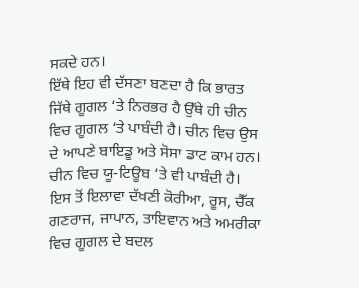ਸਕਦੇ ਹਨ।
ਇੱਥੇ ਇਹ ਵੀ ਦੱਸਣਾ ਬਣਦਾ ਹੈ ਕਿ ਭਾਰਤ ਜਿੱਥੇ ਗੂਗਲ ‘ਤੇ ਨਿਰਭਰ ਹੈ ਉੱਥੇ ਹੀ ਚੀਨ ਵਿਚ ਗੂਗਲ ‘ਤੇ ਪਾਬੰਦੀ ਹੈ। ਚੀਨ ਵਿਚ ਉਸ ਦੇ ਆਪਣੇ ਬਾਇਡੂ ਅਤੇ ਸੋਸਾ ਡਾਟ ਕਾਮ ਹਨ। ਚੀਨ ਵਿਚ ਯੂ-ਟਿਊਬ ‘ਤੇ ਵੀ ਪਾਬੰਦੀ ਹੈ। ਇਸ ਤੋਂ ਇਲਾਵਾ ਦੱਖਣੀ ਕੋਰੀਆ, ਰੂਸ, ਚੈੱਕ ਗਣਰਾਜ, ਜਾਪਾਨ, ਤਾਇਵਾਨ ਅਤੇ ਅਮਰੀਕਾ ਵਿਚ ਗੂਗਲ ਦੇ ਬਦਲ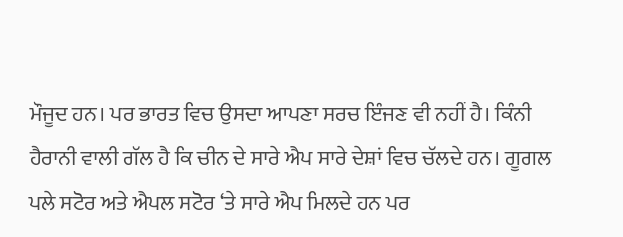ਮੌਜੂਦ ਹਨ। ਪਰ ਭਾਰਤ ਵਿਚ ਉਸਦਾ ਆਪਣਾ ਸਰਚ ਇੰਜਣ ਵੀ ਨਹੀਂ ਹੈ। ਕਿੰਨੀ ਹੈਰਾਨੀ ਵਾਲੀ ਗੱਲ ਹੈ ਕਿ ਚੀਨ ਦੇ ਸਾਰੇ ਐਪ ਸਾਰੇ ਦੇਸ਼ਾਂ ਵਿਚ ਚੱਲਦੇ ਹਨ। ਗੂਗਲ ਪਲੇ ਸਟੋਰ ਅਤੇ ਐਪਲ ਸਟੋਰ ‘ਤੇ ਸਾਰੇ ਐਪ ਮਿਲਦੇ ਹਨ ਪਰ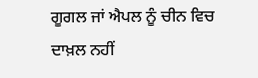ਗੂਗਲ ਜਾਂ ਐਪਲ ਨੂੰ ਚੀਨ ਵਿਚ ਦਾਖ਼ਲ ਨਹੀਂ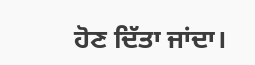ਹੋਣ ਦਿੱਤਾ ਜਾਂਦਾ।